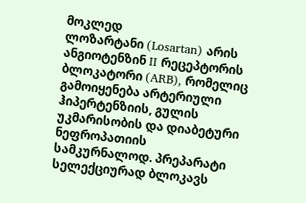მოკლედ
ლოზარტანი (Losartan) არის ანგიოტენზინ II რეცეპტორის ბლოკატორი (ARB), რომელიც გამოიყენება არტერიული ჰიპერტენზიის, გულის უკმარისობის და დიაბეტური ნეფროპათიის სამკურნალოდ. პრეპარატი სელექციურად ბლოკავს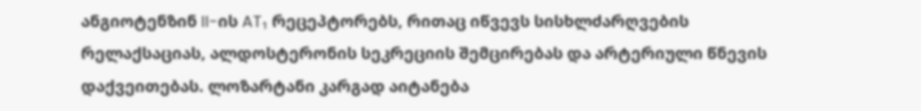ანგიოტენზინ II-ის AT₁ რეცეპტორებს, რითაც იწვევს სისხლძარღვების რელაქსაციას, ალდოსტერონის სეკრეციის შემცირებას და არტერიული წნევის დაქვეითებას. ლოზარტანი კარგად აიტანება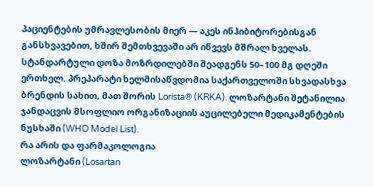პაციენტების უმრავლესობის მიერ — აკეს ინჰიბიტორებისგან განსხვავებით, ხშირ შემთხვევაში არ იწვევს მშრალ ხველას. სტანდარტული დოზა მოზრდილებში შეადგენს 50–100 მგ დღეში ერთხელ. პრეპარატი ხელმისაწვდომია საქართველოში სხვადასხვა ბრენდის სახით, მათ შორის Lorista® (KRKA). ლოზარტანი შეტანილია ჯანდაცვის მსოფლიო ორგანიზაციის აუცილებელი მედიკამენტების ნუსხაში (WHO Model List).
რა არის და ფარმაკოლოგია
ლოზარტანი (Losartan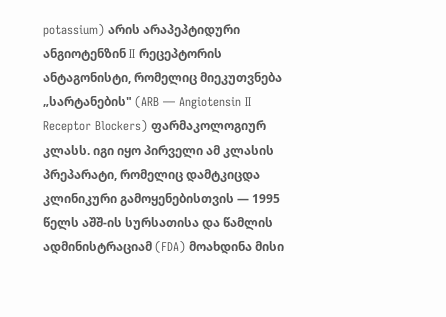potassium) არის არაპეპტიდური ანგიოტენზინ II რეცეპტორის ანტაგონისტი, რომელიც მიეკუთვნება „სარტანების" (ARB — Angiotensin II Receptor Blockers) ფარმაკოლოგიურ კლასს. იგი იყო პირველი ამ კლასის პრეპარატი, რომელიც დამტკიცდა კლინიკური გამოყენებისთვის — 1995 წელს აშშ-ის სურსათისა და წამლის ადმინისტრაციამ (FDA) მოახდინა მისი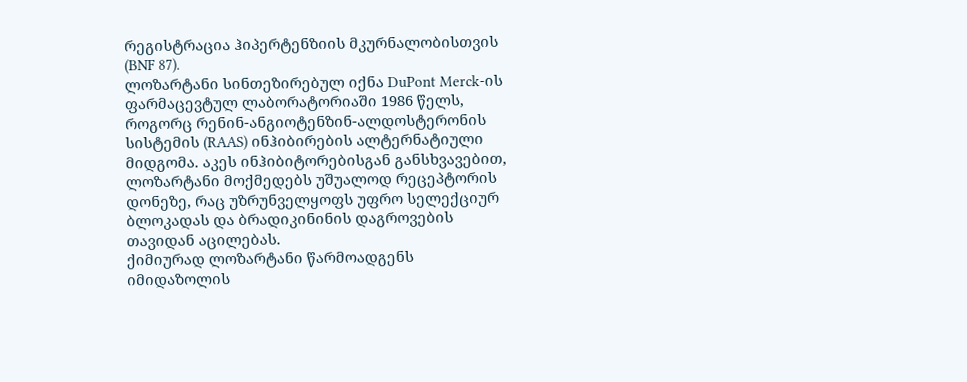რეგისტრაცია ჰიპერტენზიის მკურნალობისთვის (BNF 87).
ლოზარტანი სინთეზირებულ იქნა DuPont Merck-ის ფარმაცევტულ ლაბორატორიაში 1986 წელს, როგორც რენინ-ანგიოტენზინ-ალდოსტერონის სისტემის (RAAS) ინჰიბირების ალტერნატიული მიდგომა. აკეს ინჰიბიტორებისგან განსხვავებით, ლოზარტანი მოქმედებს უშუალოდ რეცეპტორის დონეზე, რაც უზრუნველყოფს უფრო სელექციურ ბლოკადას და ბრადიკინინის დაგროვების თავიდან აცილებას.
ქიმიურად ლოზარტანი წარმოადგენს იმიდაზოლის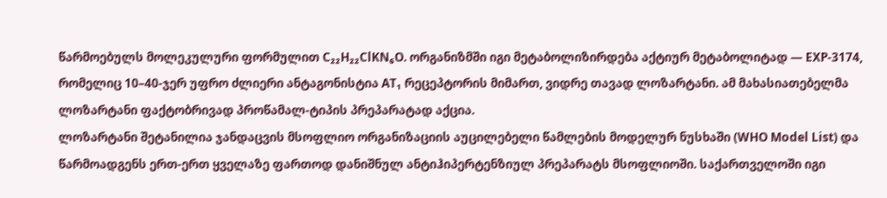წარმოებულს მოლეკულური ფორმულით C₂₂H₂₂ClKN₆O. ორგანიზმში იგი მეტაბოლიზირდება აქტიურ მეტაბოლიტად — EXP-3174, რომელიც 10–40-ჯერ უფრო ძლიერი ანტაგონისტია AT₁ რეცეპტორის მიმართ, ვიდრე თავად ლოზარტანი. ამ მახასიათებელმა ლოზარტანი ფაქტობრივად პროწამალ-ტიპის პრეპარატად აქცია.
ლოზარტანი შეტანილია ჯანდაცვის მსოფლიო ორგანიზაციის აუცილებელი წამლების მოდელურ ნუსხაში (WHO Model List) და წარმოადგენს ერთ-ერთ ყველაზე ფართოდ დანიშნულ ანტიჰიპერტენზიულ პრეპარატს მსოფლიოში. საქართველოში იგი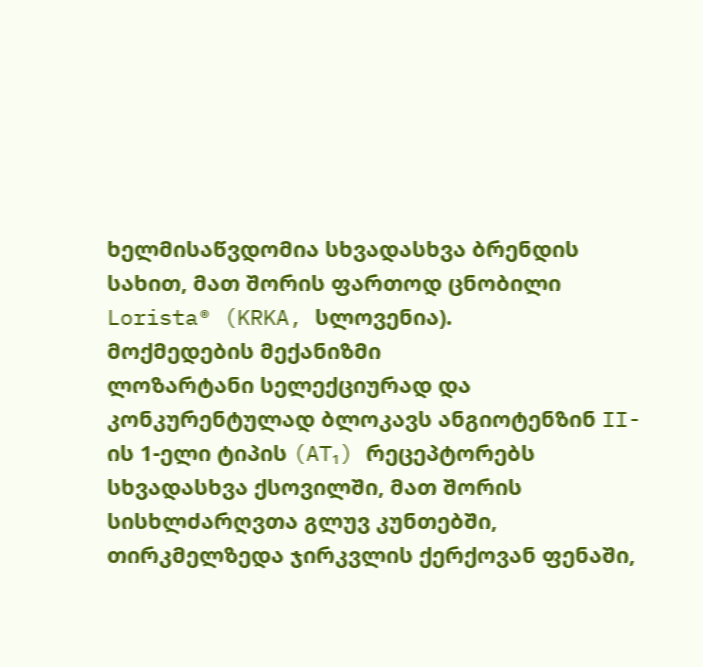ხელმისაწვდომია სხვადასხვა ბრენდის სახით, მათ შორის ფართოდ ცნობილი Lorista® (KRKA, სლოვენია).
მოქმედების მექანიზმი
ლოზარტანი სელექციურად და კონკურენტულად ბლოკავს ანგიოტენზინ II-ის 1-ელი ტიპის (AT₁) რეცეპტორებს სხვადასხვა ქსოვილში, მათ შორის სისხლძარღვთა გლუვ კუნთებში, თირკმელზედა ჯირკვლის ქერქოვან ფენაში,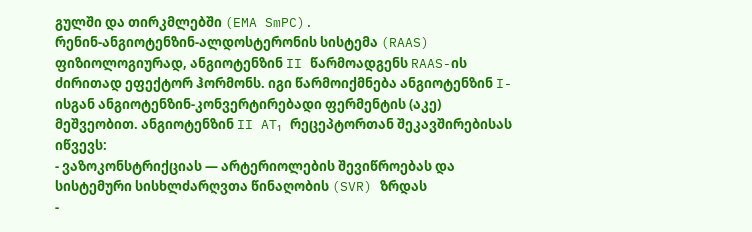გულში და თირკმლებში (EMA SmPC).
რენინ-ანგიოტენზინ-ალდოსტერონის სისტემა (RAAS)
ფიზიოლოგიურად, ანგიოტენზინ II წარმოადგენს RAAS-ის ძირითად ეფექტორ ჰორმონს. იგი წარმოიქმნება ანგიოტენზინ I-ისგან ანგიოტენზინ-კონვერტირებადი ფერმენტის (აკე) მეშვეობით. ანგიოტენზინ II AT₁ რეცეპტორთან შეკავშირებისას იწვევს:
- ვაზოკონსტრიქციას — არტერიოლების შევიწროებას და სისტემური სისხლძარღვთა წინაღობის (SVR) ზრდას
-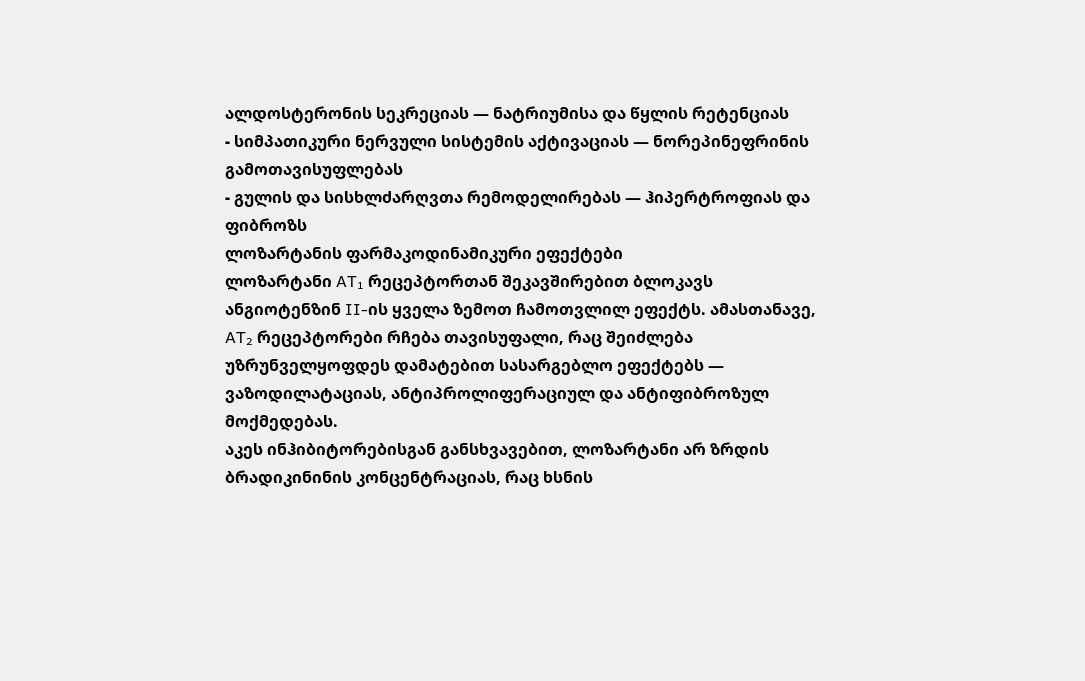ალდოსტერონის სეკრეციას — ნატრიუმისა და წყლის რეტენციას
- სიმპათიკური ნერვული სისტემის აქტივაციას — ნორეპინეფრინის გამოთავისუფლებას
- გულის და სისხლძარღვთა რემოდელირებას — ჰიპერტროფიას და ფიბროზს
ლოზარტანის ფარმაკოდინამიკური ეფექტები
ლოზარტანი AT₁ რეცეპტორთან შეკავშირებით ბლოკავს ანგიოტენზინ II-ის ყველა ზემოთ ჩამოთვლილ ეფექტს. ამასთანავე, AT₂ რეცეპტორები რჩება თავისუფალი, რაც შეიძლება უზრუნველყოფდეს დამატებით სასარგებლო ეფექტებს — ვაზოდილატაციას, ანტიპროლიფერაციულ და ანტიფიბროზულ მოქმედებას.
აკეს ინჰიბიტორებისგან განსხვავებით, ლოზარტანი არ ზრდის ბრადიკინინის კონცენტრაციას, რაც ხსნის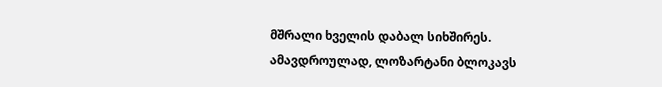მშრალი ხველის დაბალ სიხშირეს. ამავდროულად, ლოზარტანი ბლოკავს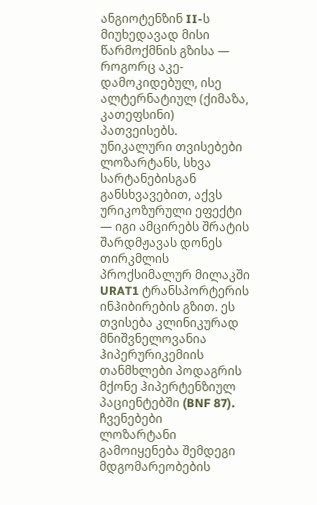ანგიოტენზინ II-ს მიუხედავად მისი წარმოქმნის გზისა — როგორც აკე-დამოკიდებულ, ისე ალტერნატიულ (ქიმაზა, კათეფსინი) პათვეისებს.
უნიკალური თვისებები
ლოზარტანს, სხვა სარტანებისგან განსხვავებით, აქვს ურიკოზურული ეფექტი — იგი ამცირებს შრატის შარდმჟავას დონეს თირკმლის პროქსიმალურ მილაკში URAT1 ტრანსპორტერის ინჰიბირების გზით. ეს თვისება კლინიკურად მნიშვნელოვანია ჰიპერურიკემიის თანმხლები პოდაგრის მქონე ჰიპერტენზიულ პაციენტებში (BNF 87).
ჩვენებები
ლოზარტანი გამოიყენება შემდეგი მდგომარეობების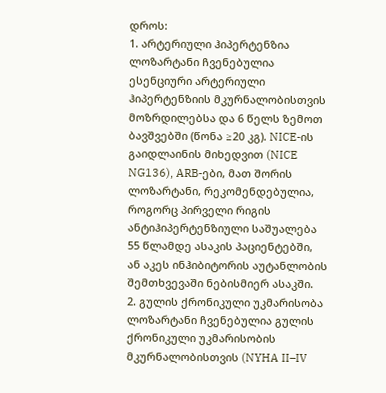დროს:
1. არტერიული ჰიპერტენზია
ლოზარტანი ჩვენებულია ესენციური არტერიული ჰიპერტენზიის მკურნალობისთვის მოზრდილებსა და 6 წელს ზემოთ ბავშვებში (წონა ≥20 კგ). NICE-ის გაიდლაინის მიხედვით (NICE NG136), ARB-ები, მათ შორის ლოზარტანი, რეკომენდებულია, როგორც პირველი რიგის ანტიჰიპერტენზიული საშუალება 55 წლამდე ასაკის პაციენტებში, ან აკეს ინჰიბიტორის აუტანლობის შემთხვევაში ნებისმიერ ასაკში.
2. გულის ქრონიკული უკმარისობა
ლოზარტანი ჩვენებულია გულის ქრონიკული უკმარისობის მკურნალობისთვის (NYHA II–IV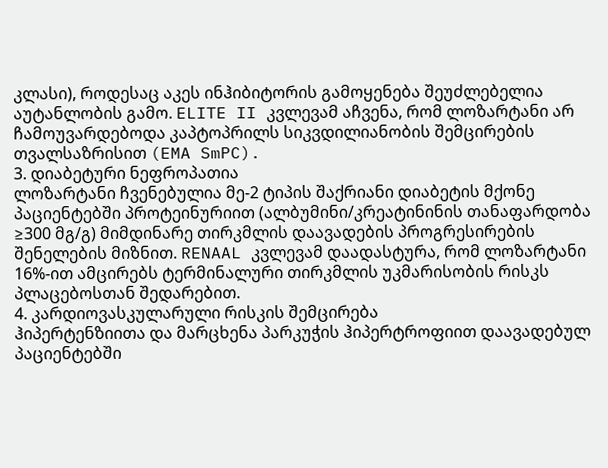კლასი), როდესაც აკეს ინჰიბიტორის გამოყენება შეუძლებელია აუტანლობის გამო. ELITE II კვლევამ აჩვენა, რომ ლოზარტანი არ ჩამოუვარდებოდა კაპტოპრილს სიკვდილიანობის შემცირების თვალსაზრისით (EMA SmPC).
3. დიაბეტური ნეფროპათია
ლოზარტანი ჩვენებულია მე-2 ტიპის შაქრიანი დიაბეტის მქონე პაციენტებში პროტეინურიით (ალბუმინი/კრეატინინის თანაფარდობა ≥300 მგ/გ) მიმდინარე თირკმლის დაავადების პროგრესირების შენელების მიზნით. RENAAL კვლევამ დაადასტურა, რომ ლოზარტანი 16%-ით ამცირებს ტერმინალური თირკმლის უკმარისობის რისკს პლაცებოსთან შედარებით.
4. კარდიოვასკულარული რისკის შემცირება
ჰიპერტენზიითა და მარცხენა პარკუჭის ჰიპერტროფიით დაავადებულ პაციენტებში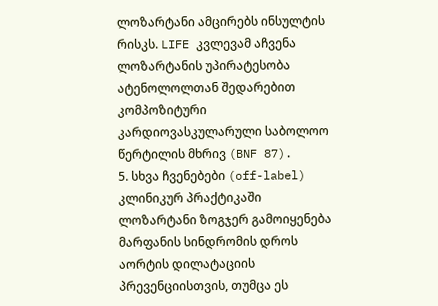ლოზარტანი ამცირებს ინსულტის რისკს. LIFE კვლევამ აჩვენა ლოზარტანის უპირატესობა ატენოლოლთან შედარებით კომპოზიტური კარდიოვასკულარული საბოლოო წერტილის მხრივ (BNF 87).
5. სხვა ჩვენებები (off-label)
კლინიკურ პრაქტიკაში ლოზარტანი ზოგჯერ გამოიყენება მარფანის სინდრომის დროს აორტის დილატაციის პრევენციისთვის, თუმცა ეს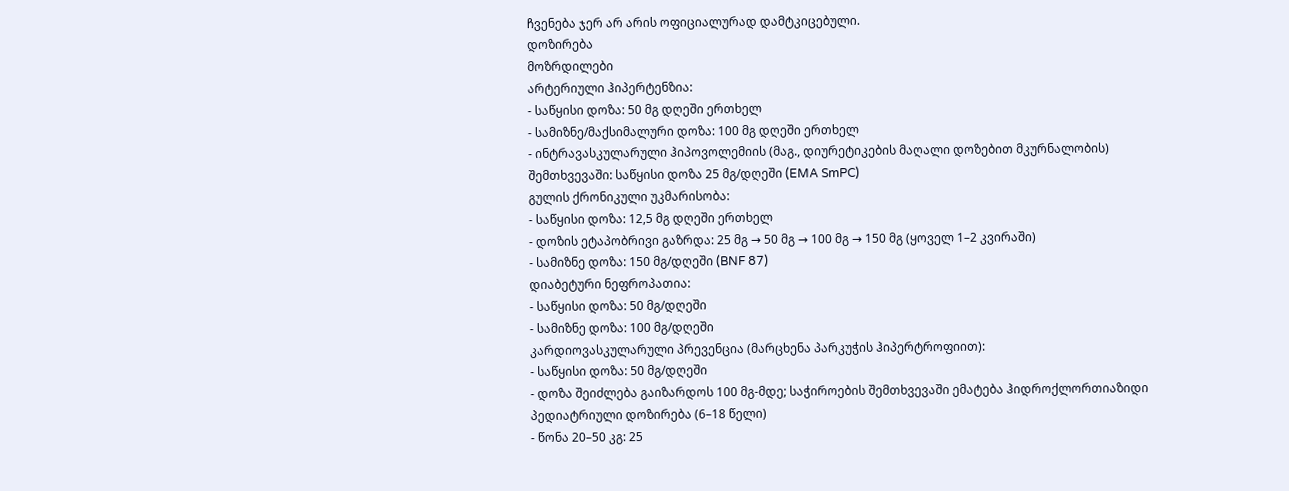ჩვენება ჯერ არ არის ოფიციალურად დამტკიცებული.
დოზირება
მოზრდილები
არტერიული ჰიპერტენზია:
- საწყისი დოზა: 50 მგ დღეში ერთხელ
- სამიზნე/მაქსიმალური დოზა: 100 მგ დღეში ერთხელ
- ინტრავასკულარული ჰიპოვოლემიის (მაგ., დიურეტიკების მაღალი დოზებით მკურნალობის) შემთხვევაში: საწყისი დოზა 25 მგ/დღეში (EMA SmPC)
გულის ქრონიკული უკმარისობა:
- საწყისი დოზა: 12,5 მგ დღეში ერთხელ
- დოზის ეტაპობრივი გაზრდა: 25 მგ → 50 მგ → 100 მგ → 150 მგ (ყოველ 1–2 კვირაში)
- სამიზნე დოზა: 150 მგ/დღეში (BNF 87)
დიაბეტური ნეფროპათია:
- საწყისი დოზა: 50 მგ/დღეში
- სამიზნე დოზა: 100 მგ/დღეში
კარდიოვასკულარული პრევენცია (მარცხენა პარკუჭის ჰიპერტროფიით):
- საწყისი დოზა: 50 მგ/დღეში
- დოზა შეიძლება გაიზარდოს 100 მგ-მდე; საჭიროების შემთხვევაში ემატება ჰიდროქლორთიაზიდი
პედიატრიული დოზირება (6–18 წელი)
- წონა 20–50 კგ: 25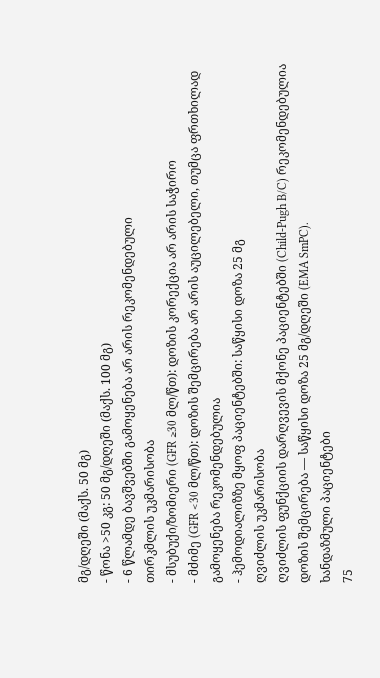მგ/დღეში (მაქს. 50 მგ)
- წონა >50 კგ: 50 მგ/დღეში (მაქს. 100 მგ)
- 6 წლამდე ბავშვებში გამოყენება არ არის რეკომენდებული
თირკმლის უკმარისობა
- მსუბუქი/ზომიერი (GFR ≥30 მლ/წთ): დოზის კორექცია არ არის საჭირო
- მძიმე (GFR <30 მლ/წთ): დოზის შემცირება არ არის აუცილებელი, თუმცა ფრთხილად გამოყენება რეკომენდებულია
- ჰემოდიალიზზე მყოფ პაციენტებში: საწყისი დოზა 25 მგ
ღვიძლის უკმარისობა
ღვიძლის ფუნქციის დარღვევის მქონე პაციენტებში (Child-Pugh B/C) რეკომენდებულია დოზის შემცირება — საწყისი დოზა 25 მგ/დღეში (EMA SmPC).
ხანდაზმული პაციენტები
75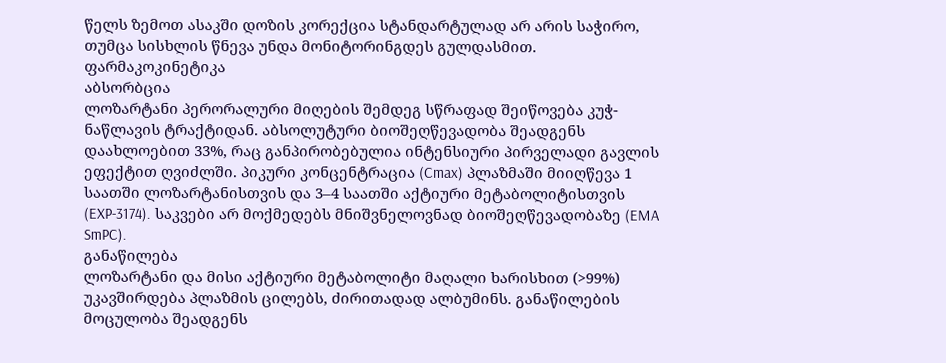წელს ზემოთ ასაკში დოზის კორექცია სტანდარტულად არ არის საჭირო, თუმცა სისხლის წნევა უნდა მონიტორინგდეს გულდასმით.
ფარმაკოკინეტიკა
აბსორბცია
ლოზარტანი პერორალური მიღების შემდეგ სწრაფად შეიწოვება კუჭ-ნაწლავის ტრაქტიდან. აბსოლუტური ბიოშეღწევადობა შეადგენს დაახლოებით 33%, რაც განპირობებულია ინტენსიური პირველადი გავლის ეფექტით ღვიძლში. პიკური კონცენტრაცია (Cmax) პლაზმაში მიიღწევა 1 საათში ლოზარტანისთვის და 3–4 საათში აქტიური მეტაბოლიტისთვის (EXP-3174). საკვები არ მოქმედებს მნიშვნელოვნად ბიოშეღწევადობაზე (EMA SmPC).
განაწილება
ლოზარტანი და მისი აქტიური მეტაბოლიტი მაღალი ხარისხით (>99%) უკავშირდება პლაზმის ცილებს, ძირითადად ალბუმინს. განაწილების მოცულობა შეადგენს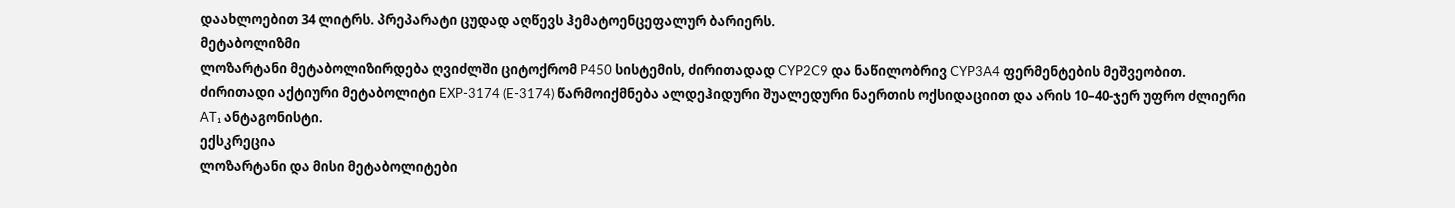დაახლოებით 34 ლიტრს. პრეპარატი ცუდად აღწევს ჰემატოენცეფალურ ბარიერს.
მეტაბოლიზმი
ლოზარტანი მეტაბოლიზირდება ღვიძლში ციტოქრომ P450 სისტემის, ძირითადად CYP2C9 და ნაწილობრივ CYP3A4 ფერმენტების მეშვეობით. ძირითადი აქტიური მეტაბოლიტი EXP-3174 (E-3174) წარმოიქმნება ალდეჰიდური შუალედური ნაერთის ოქსიდაციით და არის 10–40-ჯერ უფრო ძლიერი AT₁ ანტაგონისტი.
ექსკრეცია
ლოზარტანი და მისი მეტაბოლიტები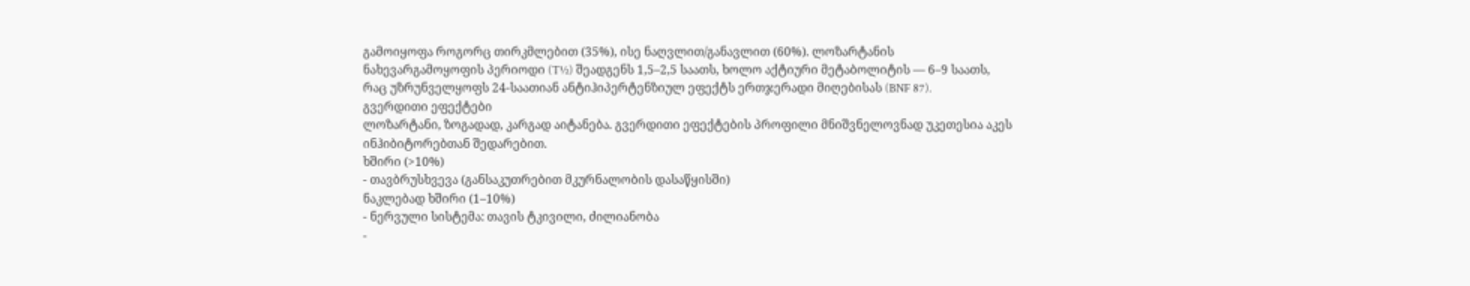გამოიყოფა როგორც თირკმლებით (35%), ისე ნაღვლით/განავლით (60%). ლოზარტანის ნახევარგამოყოფის პერიოდი (T½) შეადგენს 1,5–2,5 საათს, ხოლო აქტიური მეტაბოლიტის — 6–9 საათს, რაც უზრუნველყოფს 24-საათიან ანტიჰიპერტენზიულ ეფექტს ერთჯერადი მიღებისას (BNF 87).
გვერდითი ეფექტები
ლოზარტანი, ზოგადად, კარგად აიტანება. გვერდითი ეფექტების პროფილი მნიშვნელოვნად უკეთესია აკეს ინჰიბიტორებთან შედარებით.
ხშირი (>10%)
- თავბრუსხვევა (განსაკუთრებით მკურნალობის დასაწყისში)
ნაკლებად ხშირი (1–10%)
- ნერვული სისტემა: თავის ტკივილი, ძილიანობა
-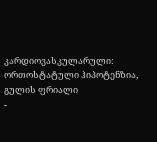კარდიოვასკულარული: ორთოსტატული ჰიპოტენზია, გულის ფრიალი
-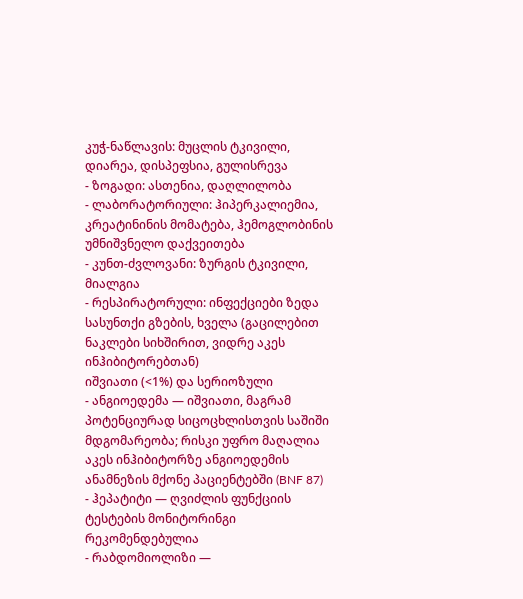კუჭ-ნაწლავის: მუცლის ტკივილი, დიარეა, დისპეფსია, გულისრევა
- ზოგადი: ასთენია, დაღლილობა
- ლაბორატორიული: ჰიპერკალიემია, კრეატინინის მომატება, ჰემოგლობინის უმნიშვნელო დაქვეითება
- კუნთ-ძვლოვანი: ზურგის ტკივილი, მიალგია
- რესპირატორული: ინფექციები ზედა სასუნთქი გზების, ხველა (გაცილებით ნაკლები სიხშირით, ვიდრე აკეს ინჰიბიტორებთან)
იშვიათი (<1%) და სერიოზული
- ანგიოედემა — იშვიათი, მაგრამ პოტენციურად სიცოცხლისთვის საშიში მდგომარეობა; რისკი უფრო მაღალია აკეს ინჰიბიტორზე ანგიოედემის ანამნეზის მქონე პაციენტებში (BNF 87)
- ჰეპატიტი — ღვიძლის ფუნქციის ტესტების მონიტორინგი რეკომენდებულია
- რაბდომიოლიზი —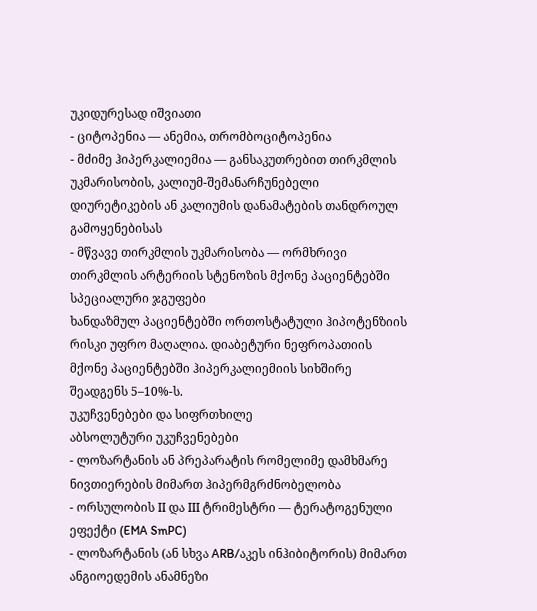უკიდურესად იშვიათი
- ციტოპენია — ანემია, თრომბოციტოპენია
- მძიმე ჰიპერკალიემია — განსაკუთრებით თირკმლის უკმარისობის, კალიუმ-შემანარჩუნებელი დიურეტიკების ან კალიუმის დანამატების თანდროულ გამოყენებისას
- მწვავე თირკმლის უკმარისობა — ორმხრივი თირკმლის არტერიის სტენოზის მქონე პაციენტებში
სპეციალური ჯგუფები
ხანდაზმულ პაციენტებში ორთოსტატული ჰიპოტენზიის რისკი უფრო მაღალია. დიაბეტური ნეფროპათიის მქონე პაციენტებში ჰიპერკალიემიის სიხშირე შეადგენს 5–10%-ს.
უკუჩვენებები და სიფრთხილე
აბსოლუტური უკუჩვენებები
- ლოზარტანის ან პრეპარატის რომელიმე დამხმარე ნივთიერების მიმართ ჰიპერმგრძნობელობა
- ორსულობის II და III ტრიმესტრი — ტერატოგენული ეფექტი (EMA SmPC)
- ლოზარტანის (ან სხვა ARB/აკეს ინჰიბიტორის) მიმართ ანგიოედემის ანამნეზი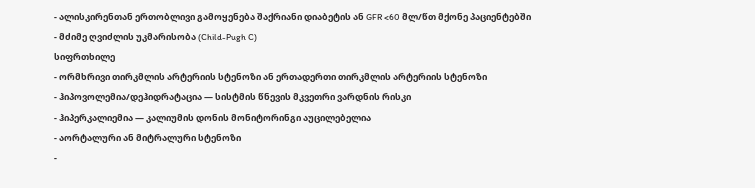- ალისკირენთან ერთობლივი გამოყენება შაქრიანი დიაბეტის ან GFR <60 მლ/წთ მქონე პაციენტებში
- მძიმე ღვიძლის უკმარისობა (Child-Pugh C)
სიფრთხილე
- ორმხრივი თირკმლის არტერიის სტენოზი ან ერთადერთი თირკმლის არტერიის სტენოზი
- ჰიპოვოლემია/დეჰიდრატაცია — სისტმის წნევის მკვეთრი ვარდნის რისკი
- ჰიპერკალიემია — კალიუმის დონის მონიტორინგი აუცილებელია
- აორტალური ან მიტრალური სტენოზი
-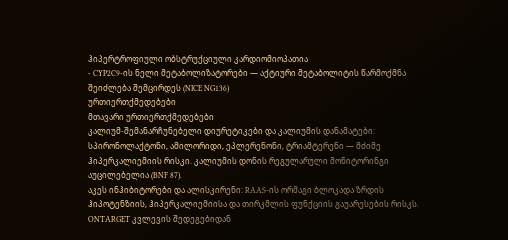ჰიპერტროფიული ობსტრუქციული კარდიომიოპათია
- CYP2C9-ის ნელი მეტაბოლიზატორები — აქტიური მეტაბოლიტის წარმოქმნა შეიძლება შემცირდეს (NICE NG136)
ურთიერთქმედებები
მთავარი ურთიერთქმედებები
კალიუმ-შემანარჩუნებელი დიურეტიკები და კალიუმის დანამატები: სპირონოლაქტონი, ამილორიდი, ეპლერენონი, ტრიამტერენი — მძიმე ჰიპერკალიემიის რისკი. კალიუმის დონის რეგულარული მონიტორინგი აუცილებელია (BNF 87).
აკეს ინჰიბიტორები და ალისკირენი: RAAS-ის ორმაგი ბლოკადა ზრდის ჰიპოტენზიის, ჰიპერკალიემიისა და თირკმლის ფუნქციის გაუარესების რისკს. ONTARGET კვლევის შედეგებიდან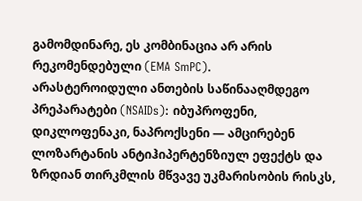გამომდინარე, ეს კომბინაცია არ არის რეკომენდებული (EMA SmPC).
არასტეროიდული ანთების საწინააღმდეგო პრეპარატები (NSAIDs): იბუპროფენი, დიკლოფენაკი, ნაპროქსენი — ამცირებენ ლოზარტანის ანტიჰიპერტენზიულ ეფექტს და ზრდიან თირკმლის მწვავე უკმარისობის რისკს,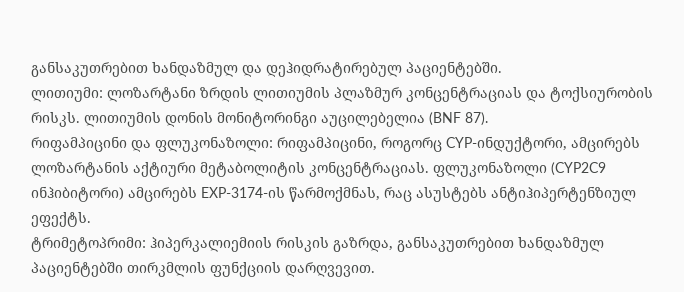განსაკუთრებით ხანდაზმულ და დეჰიდრატირებულ პაციენტებში.
ლითიუმი: ლოზარტანი ზრდის ლითიუმის პლაზმურ კონცენტრაციას და ტოქსიურობის რისკს. ლითიუმის დონის მონიტორინგი აუცილებელია (BNF 87).
რიფამპიცინი და ფლუკონაზოლი: რიფამპიცინი, როგორც CYP-ინდუქტორი, ამცირებს ლოზარტანის აქტიური მეტაბოლიტის კონცენტრაციას. ფლუკონაზოლი (CYP2C9 ინჰიბიტორი) ამცირებს EXP-3174-ის წარმოქმნას, რაც ასუსტებს ანტიჰიპერტენზიულ ეფექტს.
ტრიმეტოპრიმი: ჰიპერკალიემიის რისკის გაზრდა, განსაკუთრებით ხანდაზმულ პაციენტებში თირკმლის ფუნქციის დარღვევით.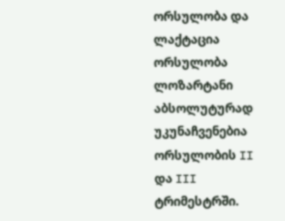ორსულობა და ლაქტაცია
ორსულობა
ლოზარტანი აბსოლუტურად უკუნაჩვენებია ორსულობის II და III ტრიმესტრში.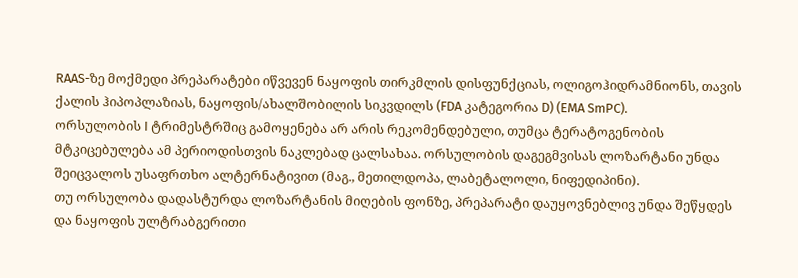RAAS-ზე მოქმედი პრეპარატები იწვევენ ნაყოფის თირკმლის დისფუნქციას, ოლიგოჰიდრამნიონს, თავის ქალის ჰიპოპლაზიას, ნაყოფის/ახალშობილის სიკვდილს (FDA კატეგორია D) (EMA SmPC).
ორსულობის I ტრიმესტრშიც გამოყენება არ არის რეკომენდებული, თუმცა ტერატოგენობის მტკიცებულება ამ პერიოდისთვის ნაკლებად ცალსახაა. ორსულობის დაგეგმვისას ლოზარტანი უნდა შეიცვალოს უსაფრთხო ალტერნატივით (მაგ., მეთილდოპა, ლაბეტალოლი, ნიფედიპინი).
თუ ორსულობა დადასტურდა ლოზარტანის მიღების ფონზე, პრეპარატი დაუყოვნებლივ უნდა შეწყდეს და ნაყოფის ულტრაბგერითი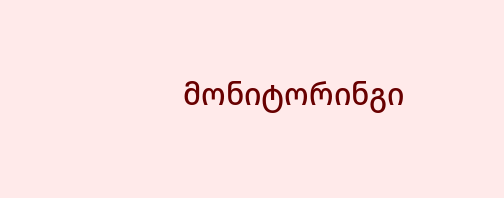მონიტორინგი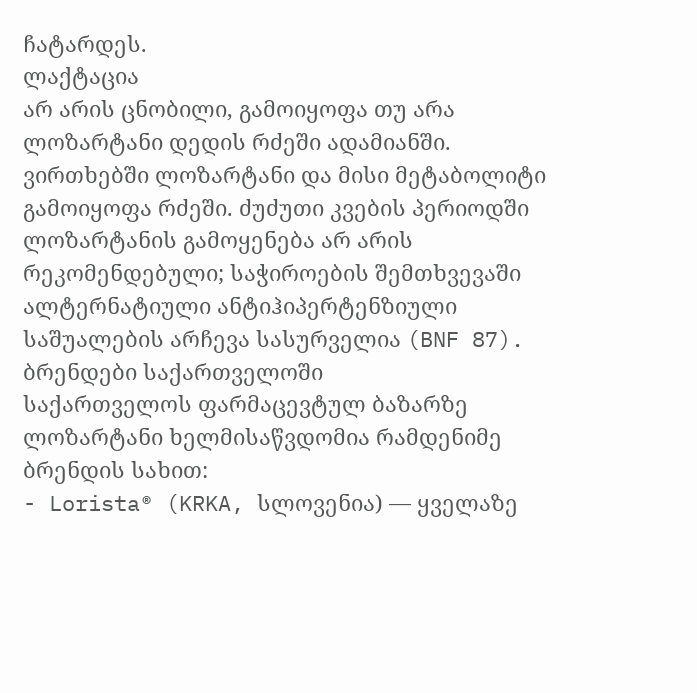ჩატარდეს.
ლაქტაცია
არ არის ცნობილი, გამოიყოფა თუ არა ლოზარტანი დედის რძეში ადამიანში. ვირთხებში ლოზარტანი და მისი მეტაბოლიტი გამოიყოფა რძეში. ძუძუთი კვების პერიოდში ლოზარტანის გამოყენება არ არის რეკომენდებული; საჭიროების შემთხვევაში ალტერნატიული ანტიჰიპერტენზიული საშუალების არჩევა სასურველია (BNF 87).
ბრენდები საქართველოში
საქართველოს ფარმაცევტულ ბაზარზე ლოზარტანი ხელმისაწვდომია რამდენიმე ბრენდის სახით:
- Lorista® (KRKA, სლოვენია) — ყველაზე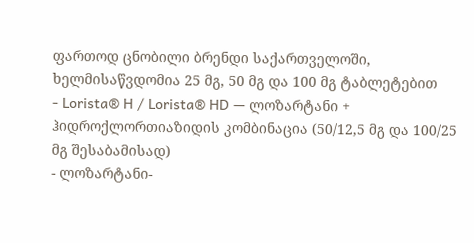ფართოდ ცნობილი ბრენდი საქართველოში, ხელმისაწვდომია 25 მგ, 50 მგ და 100 მგ ტაბლეტებით
- Lorista® H / Lorista® HD — ლოზარტანი + ჰიდროქლორთიაზიდის კომბინაცია (50/12,5 მგ და 100/25 მგ შესაბამისად)
- ლოზარტანი-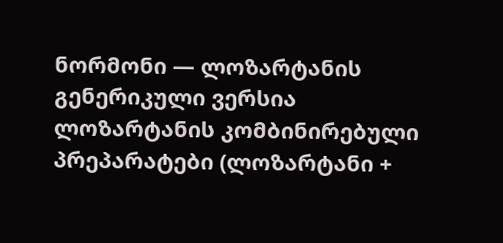ნორმონი — ლოზარტანის გენერიკული ვერსია
ლოზარტანის კომბინირებული პრეპარატები (ლოზარტანი +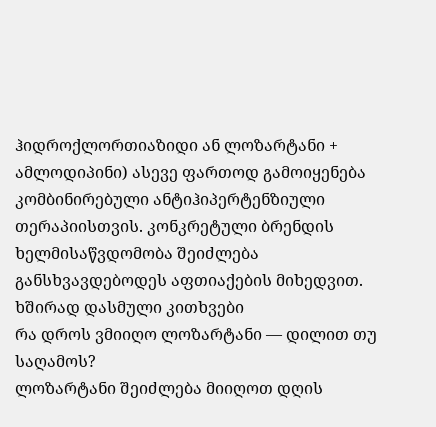ჰიდროქლორთიაზიდი ან ლოზარტანი + ამლოდიპინი) ასევე ფართოდ გამოიყენება კომბინირებული ანტიჰიპერტენზიული თერაპიისთვის. კონკრეტული ბრენდის ხელმისაწვდომობა შეიძლება განსხვავდებოდეს აფთიაქების მიხედვით.
ხშირად დასმული კითხვები
რა დროს ვმიიღო ლოზარტანი — დილით თუ საღამოს?
ლოზარტანი შეიძლება მიიღოთ დღის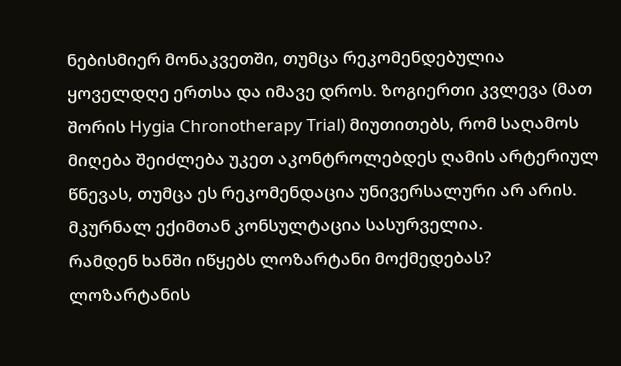ნებისმიერ მონაკვეთში, თუმცა რეკომენდებულია ყოველდღე ერთსა და იმავე დროს. ზოგიერთი კვლევა (მათ შორის Hygia Chronotherapy Trial) მიუთითებს, რომ საღამოს მიღება შეიძლება უკეთ აკონტროლებდეს ღამის არტერიულ წნევას, თუმცა ეს რეკომენდაცია უნივერსალური არ არის. მკურნალ ექიმთან კონსულტაცია სასურველია.
რამდენ ხანში იწყებს ლოზარტანი მოქმედებას?
ლოზარტანის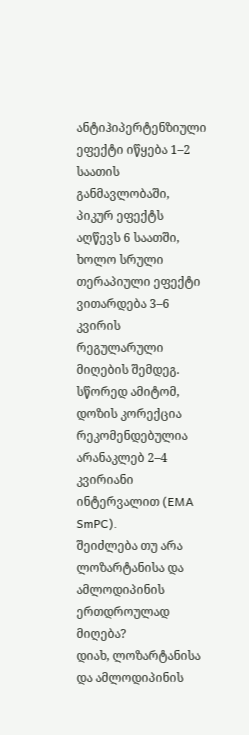ანტიჰიპერტენზიული ეფექტი იწყება 1–2 საათის განმავლობაში, პიკურ ეფექტს აღწევს 6 საათში, ხოლო სრული თერაპიული ეფექტი ვითარდება 3–6 კვირის რეგულარული მიღების შემდეგ. სწორედ ამიტომ, დოზის კორექცია რეკომენდებულია არანაკლებ 2–4 კვირიანი ინტერვალით (EMA SmPC).
შეიძლება თუ არა ლოზარტანისა და ამლოდიპინის ერთდროულად მიღება?
დიახ, ლოზარტანისა და ამლოდიპინის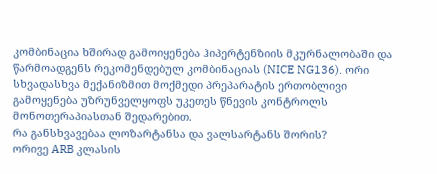კომბინაცია ხშირად გამოიყენება ჰიპერტენზიის მკურნალობაში და წარმოადგენს რეკომენდებულ კომბინაციას (NICE NG136). ორი სხვადასხვა მექანიზმით მოქმედი პრეპარატის ერთობლივი გამოყენება უზრუნველყოფს უკეთეს წნევის კონტროლს მონოთერაპიასთან შედარებით.
რა განსხვავებაა ლოზარტანსა და ვალსარტანს შორის?
ორივე ARB კლასის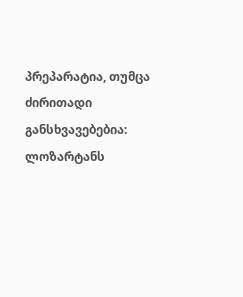პრეპარატია, თუმცა ძირითადი განსხვავებებია: ლოზარტანს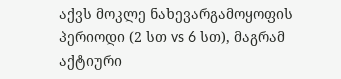აქვს მოკლე ნახევარგამოყოფის პერიოდი (2 სთ vs 6 სთ), მაგრამ აქტიური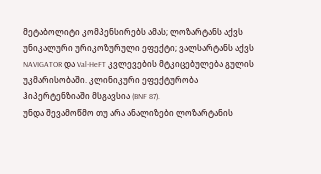მეტაბოლიტი კომპენსირებს ამას; ლოზარტანს აქვს უნიკალური ურიკოზურული ეფექტი; ვალსარტანს აქვს NAVIGATOR და Val-HeFT კვლევების მტკიცებულება გულის უკმარისობაში. კლინიკური ეფექტურობა ჰიპერტენზიაში მსგავსია (BNF 87).
უნდა შევამოწმო თუ არა ანალიზები ლოზარტანის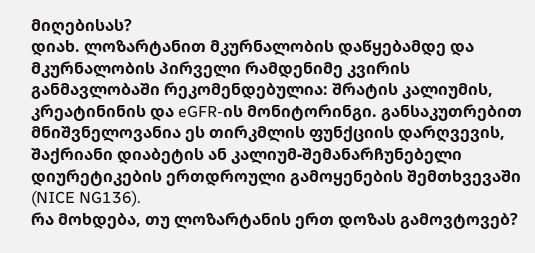მიღებისას?
დიახ. ლოზარტანით მკურნალობის დაწყებამდე და მკურნალობის პირველი რამდენიმე კვირის განმავლობაში რეკომენდებულია: შრატის კალიუმის, კრეატინინის და eGFR-ის მონიტორინგი. განსაკუთრებით მნიშვნელოვანია ეს თირკმლის ფუნქციის დარღვევის, შაქრიანი დიაბეტის ან კალიუმ-შემანარჩუნებელი დიურეტიკების ერთდროული გამოყენების შემთხვევაში (NICE NG136).
რა მოხდება, თუ ლოზარტანის ერთ დოზას გამოვტოვებ?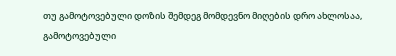თუ გამოტოვებული დოზის შემდეგ მომდევნო მიღების დრო ახლოსაა, გამოტოვებული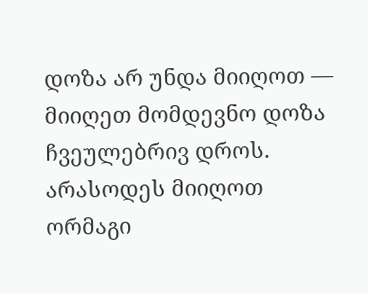დოზა არ უნდა მიიღოთ — მიიღეთ მომდევნო დოზა ჩვეულებრივ დროს. არასოდეს მიიღოთ ორმაგი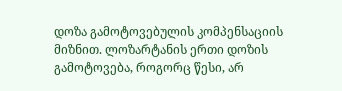დოზა გამოტოვებულის კომპენსაციის მიზნით. ლოზარტანის ერთი დოზის გამოტოვება, როგორც წესი, არ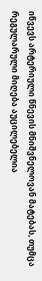იწვევს არტერიული წნევის მნიშვნელოვან მატებას, თუმცა რეგულარული მიღება აუცილებელია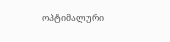ოპტიმალური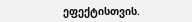ეფექტისთვის.